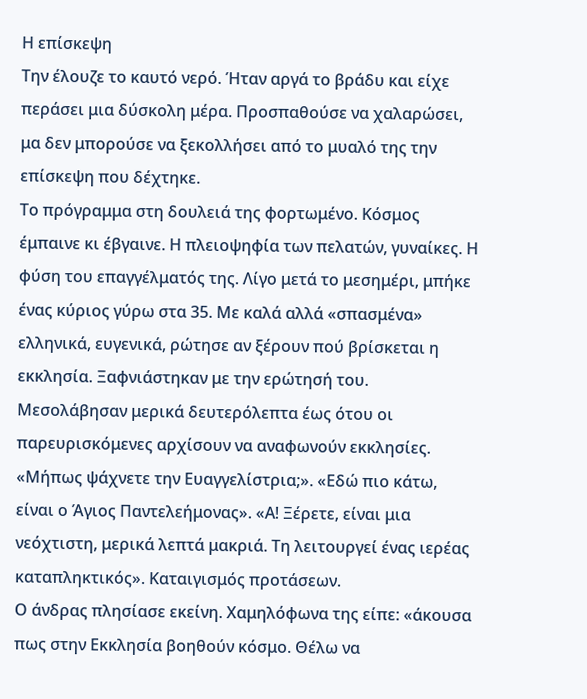Η επίσκεψη
Την έλουζε το καυτό νερό. Ήταν αργά το βράδυ και είχε περάσει μια δύσκολη μέρα. Προσπαθούσε να χαλαρώσει, μα δεν μπορούσε να ξεκολλήσει από το μυαλό της την επίσκεψη που δέχτηκε.
Το πρόγραμμα στη δουλειά της φορτωμένο. Κόσμος έμπαινε κι έβγαινε. Η πλειοψηφία των πελατών, γυναίκες. Η φύση του επαγγέλματός της. Λίγο μετά το μεσημέρι, μπήκε ένας κύριος γύρω στα 35. Με καλά αλλά «σπασμένα» ελληνικά, ευγενικά, ρώτησε αν ξέρουν πού βρίσκεται η εκκλησία. Ξαφνιάστηκαν με την ερώτησή του. Μεσολάβησαν μερικά δευτερόλεπτα έως ότου οι παρευρισκόμενες αρχίσουν να αναφωνούν εκκλησίες. «Μήπως ψάχνετε την Ευαγγελίστρια;». «Εδώ πιο κάτω, είναι ο Άγιος Παντελεήμονας». «Α! Ξέρετε, είναι μια νεόχτιστη, μερικά λεπτά μακριά. Τη λειτουργεί ένας ιερέας καταπληκτικός». Καταιγισμός προτάσεων.
Ο άνδρας πλησίασε εκείνη. Χαμηλόφωνα της είπε: «άκουσα πως στην Εκκλησία βοηθούν κόσμο. Θέλω να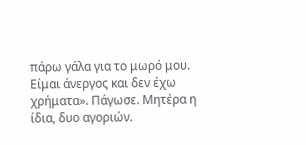πάρω γάλα για το μωρό μου. Είμαι άνεργος και δεν έχω χρήματα». Πάγωσε. Μητέρα η ίδια, δυο αγοριών.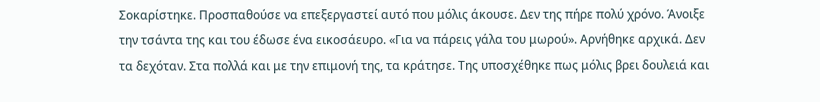Σοκαρίστηκε. Προσπαθούσε να επεξεργαστεί αυτό που μόλις άκουσε. Δεν της πήρε πολύ χρόνο. Άνοιξε την τσάντα της και του έδωσε ένα εικοσάευρο. «Για να πάρεις γάλα του μωρού». Αρνήθηκε αρχικά. Δεν τα δεχόταν. Στα πολλά και με την επιμονή της, τα κράτησε. Της υποσχέθηκε πως μόλις βρει δουλειά και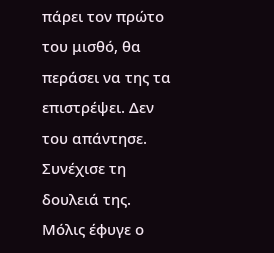πάρει τον πρώτο του μισθό, θα περάσει να της τα επιστρέψει. Δεν του απάντησε. Συνέχισε τη δουλειά της.
Μόλις έφυγε ο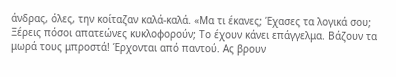άνδρας, όλες, την κοίταζαν καλά-καλά. «Μα τι έκανες; Έχασες τα λογικά σου; Ξέρεις πόσοι απατεώνες κυκλοφορούν; Το έχουν κάνει επάγγελμα. Βάζουν τα μωρά τους μπροστά! Έρχονται από παντού. Ας βρουν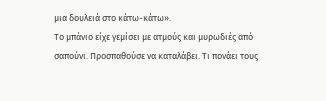μια δουλειά στο κάτω-κάτω».
Το μπάνιο είχε γεμίσει με ατμούς και μυρωδιές από σαπούνι. Προσπαθούσε να καταλάβει. Τι πονάει τους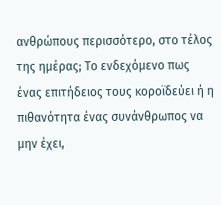ανθρώπους περισσότερο, στο τέλος της ημέρας; Το ενδεχόμενο πως ένας επιτήδειος τους κοροϊδεύει ή η πιθανότητα ένας συνάνθρωπος να μην έχει,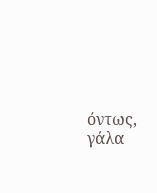όντως, γάλα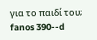για το παιδί του;
fanos 390--d